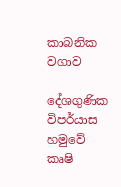කාබනික වගාව

දේශගුණික විපර්යාස හමුවේ කෘෂි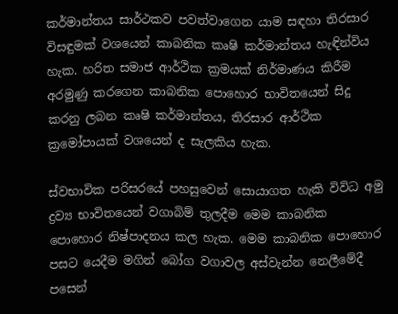කර්මාන්තය සාර්ථකව පවත්වාගෙන යාම සඳහා තිරසාර විසඳුමක් වශයෙන් කාබනික කෘෂි කර්මාන්තය හැඳින්විය හැක. හරිත සමාජ ආර්ථික ක්‍රමයක් නිර්මාණය කිරීම අරමුණු කරගෙන කාබනික පොහොර භාවිතයෙන් සිදු කරනු ලබන කෘෂි කර්මාන්තය, තිරසාර ආර්ථික ක්‍රමෝපායක් වශයෙන් ද සැලකිය හැක.

ස්වභාවික පරිසරයේ පහසුවෙන් සොයාගත හැකි විවිධ අමු ද්‍රව්‍ය භාවිතයෙන් වගාබිම් තුලදීම මෙම කාබනික පොහොර නිෂ්පාදනය කල හැක. මෙම කාබනික පොහොර පසට යෙදීම මගින් බෝග වගාවල අස්වැන්න නෙලීමේදී පසෙන්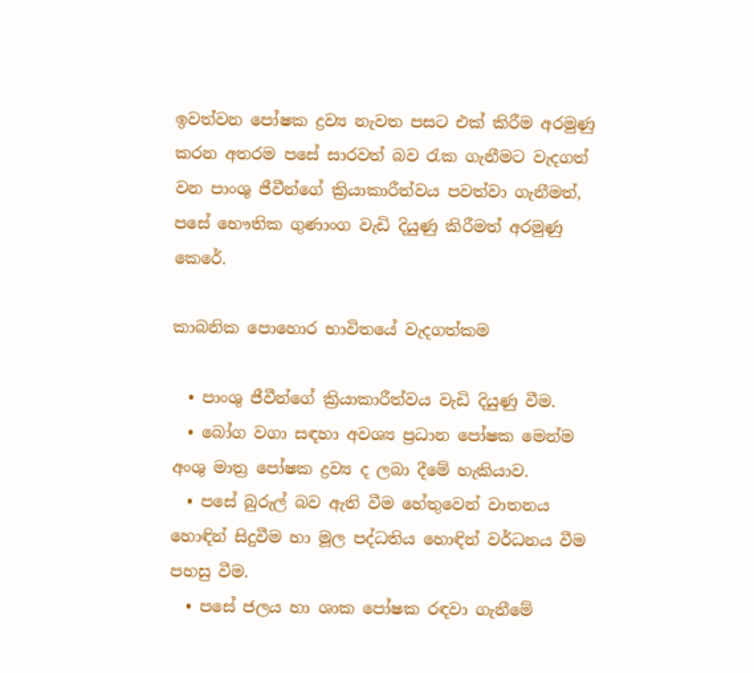ඉවත්වන පෝෂක ද්‍රව්‍ය නැවත පසට එක් කිරීම අරමුණු කරන අතරම පසේ සාරවත් බව රැක ගැනීමට වැදගත් වන පාංශු ජීවීන්ගේ ක්‍රියාකාරීත්වය පවත්වා ගැනීමත්, පසේ භෞතික ගුණාංග වැඩි දියුණු කිරීමත් අරමුණු කෙරේ.

කාබනික පොහොර භාවිතයේ වැදගත්කම

  • පාංශු ජීවීන්ගේ ක්‍රියාකාරීත්වය වැඩි දියුණු වීම.
  • බෝග වගා සඳහා අවශ්‍ය ප්‍රධාන පෝෂක මෙන්ම අංශු මාත්‍ර පෝෂක ද්‍රව්‍ය ද ලබා දීමේ හැකියාව.
  • පසේ බුරුල් බව ඇති වීම හේතුවෙන් වාතනය හොඳින් සිදුවීම හා මූල පද්ධතිය හොඳින් වර්ධනය වීම පහසු වීම.
  • පසේ ජලය හා ශාක පෝෂක රඳවා ගැනීමේ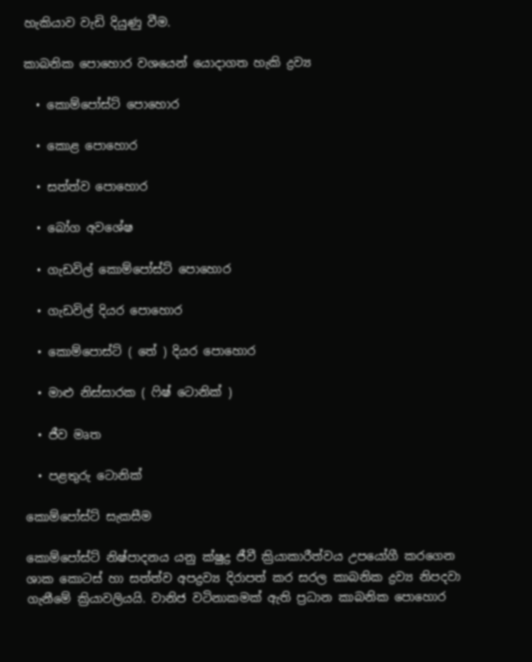හැකියාව වැඩි දියුණු වීම.

කාබනික පොහොර වශයෙන් යොදාගත හැකි ද්‍රව්‍ය

  • කොම්පෝස්ට් පොහොර

  • කොළ පොහොර

  • සත්ත්ව පොහොර

  • බෝග අවශේෂ

  • ගැඩවිල් කොම්පෝස්ට් පොහොර

  • ගැඩවිල් දියර පොහොර

  • කොම්පොස්ට් ( තේ ) දියර පොහොර

  • මාළු නිස්සාරක ( ෆිෂ් ටොනික් )

  • ජීව මෘත

  • පළතුරු ටොනික්

කොම්පෝස්ට් සැකසීම

කොම්පෝස්ට් නිෂ්පාදනය යනු ක්ෂුද්‍ර ජීවී ක්‍රියාකාරීත්වය උපයෝගී කරගෙන ශාක කොටස් හා සත්ත්ව අපද්‍රව්‍ය දිරාපත් කර සරල කාබනික ද්‍රව්‍ය නිපදවා ගැනීමේ ක්‍රියාවලියයි. වානිජ වටිනාකමක් ඇති ප්‍රධාන කාබනික පොහොර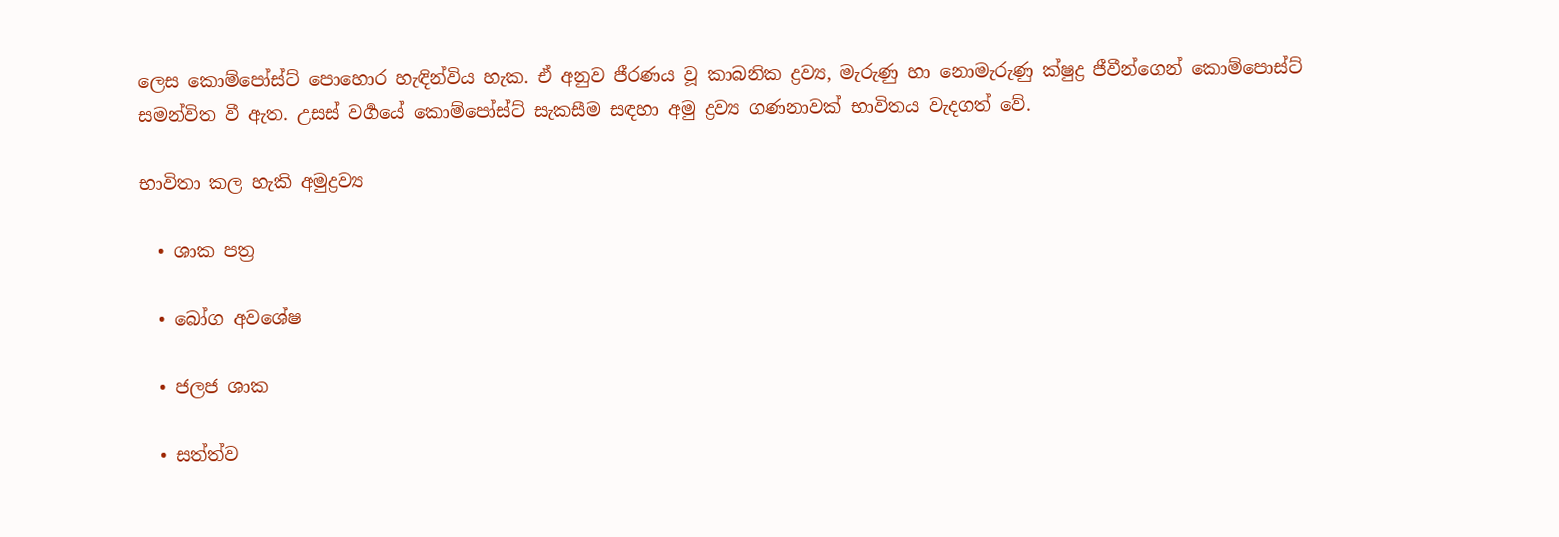ලෙස කොම්පෝස්ට් පොහොර හැඳින්විය හැක. ඒ අනුව ජීරණය වූ කාබනික ද්‍රව්‍ය, මැරුණු හා නොමැරුණු ක්ෂුද්‍ර ජීවීන්ගෙන් කොම්පොස්ට් සමන්විත වී ඇත. උසස් වර්‍ගයේ කොම්පෝස්ට් සැකසීම සඳහා අමු ද්‍රව්‍ය ගණනාවක් භාවිතය වැදගත් වේ.

භාවිතා කල හැකි අමුද්‍රව්‍ය

  • ශාක පත්‍ර

  • බෝග අවශේෂ

  • ජලජ ශාක

  • සත්ත්ව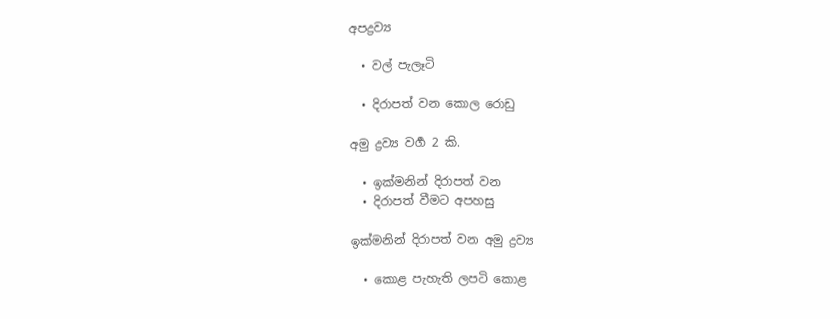අපද්‍රව්‍ය

  • වල් පැලෑටි

  • දිරාපත් වන කොල රොඩු

අමු ද්‍රව්‍ය වර්‍ග 2 කි.

  • ඉක්මනින් දිරාපත් වන
  • දිරාපත් වීමට අපහසු

ඉක්මනින් දිරාපත් වන අමු ද්‍රව්‍ය

  • කොළ පැහැති ලපටි කොළ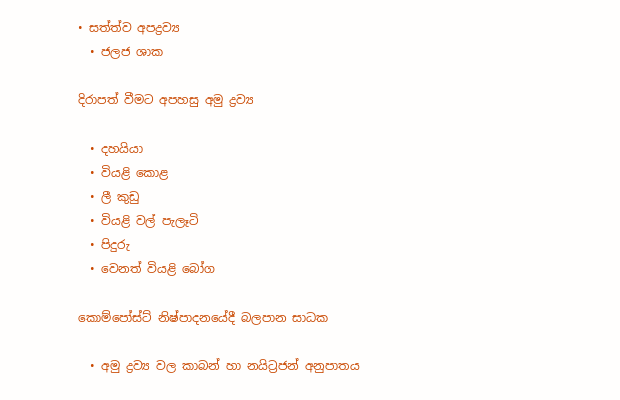• සත්ත්ව අපද්‍රව්‍ය
  • ජලජ ශාක

දිරාපත් වීමට අපහසු අමු ද්‍රව්‍ය

  • දහයියා
  • වියළි කොළ
  • ලී කුඩු
  • වියළි වල් පැලෑටි
  • පිදුරු
  • වෙනත් වියළි බෝග

කොම්පෝස්ට් නිෂ්පාදනයේදී බලපාන සාධක

  • අමු ද්‍රව්‍ය වල කාබන් හා නයිට්‍රජන් අනුපාතය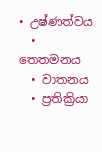• උෂ්ණත්වය
  • තෙතමනය
  • වාතනය
  • ප්‍රතික්‍රියා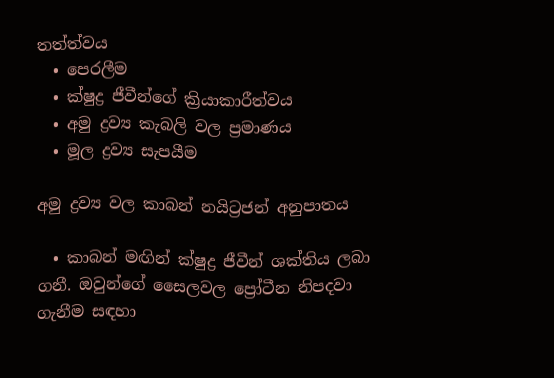තත්ත්වය
  • පෙරලීම
  • ක්ෂුද්‍ර ජීවීන්ගේ ක්‍රියාකාරීත්වය
  • අමු ද්‍රව්‍ය කැබලි වල ප්‍රමාණය
  • මූල ද්‍රව්‍ය සැපයීම

අමු ද්‍රව්‍ය වල කාබන් නයිට්‍රජන් අනුපාතය

  • කාබන් මඟින් ක්ෂුද්‍ර ජීවීන් ශක්තිය ලබා ගනී. ඔවුන්ගේ සෛලවල ප්‍රෝටීන නිපදවා ගැනීම සඳහා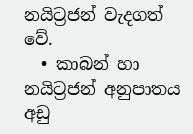නයිට්‍රජන් වැදගත් වේ.
  • කාබන් හා නයිට්‍රජන් අනුපාතය අඩු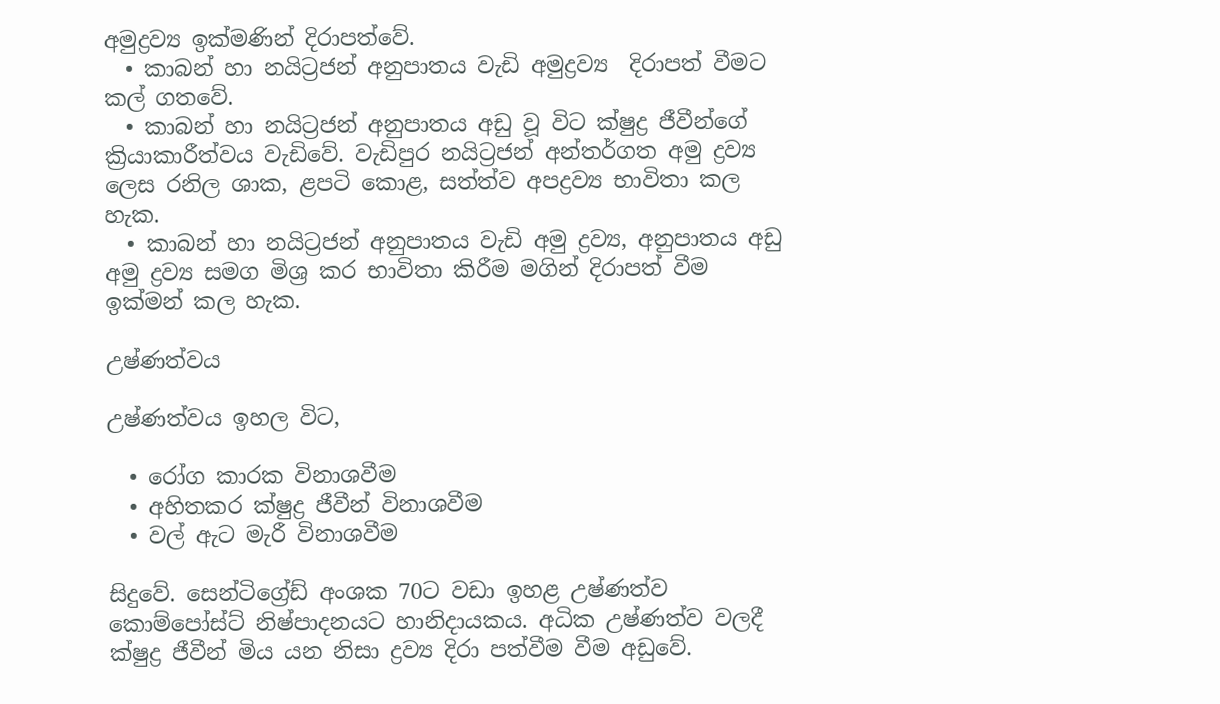අමුද්‍රව්‍ය ඉක්මණින් දිරාපත්වේ.
  • කාබන් හා නයිට්‍රජන් අනුපාතය වැඩි අමුද්‍රව්‍ය  දිරාපත් වීමට කල් ගතවේ.
  • කාබන් හා නයිට්‍රජන් අනුපාතය අඩු වූ විට ක්ෂුද්‍ර ජීවීන්ගේ ක්‍රියාකාරීත්වය වැඩිවේ. වැඩිපුර නයිට්‍රජන් අන්තර්ගත අමු ද්‍රව්‍ය ලෙස රනිල ශාක, ළපටි කොළ, සත්ත්ව අපද්‍රව්‍ය භාවිතා කල හැක.
  • කාබන් හා නයිට්‍රජන් අනුපාතය වැඩි අමු ද්‍රව්‍ය, අනුපාතය අඩු අමු ද්‍රව්‍ය සමග මිශ්‍ර කර භාවිතා කිරීම මගින් දිරාපත් වීම ඉක්මන් කල හැක.

උෂ්ණත්වය

උෂ්ණත්වය ඉහල විට,

  • රෝග කාරක විනාශවීම
  • අහිතකර ක්ෂුද්‍ර ජීවීන් විනාශවීම
  • වල් ඇට මැරී විනාශවීම

සිදුවේ. සෙන්ටිග්‍රේඩ් අංශක 70ට වඩා ඉහළ උෂ්ණත්ව කොම්පෝස්ට් නිෂ්පාදනයට හානිදායකය. අධික උෂ්ණත්ව වලදී ක්ෂුද්‍ර ජීවීන් මිය යන නිසා ද්‍රව්‍ය දිරා පත්වීම වීම අඩුවේ.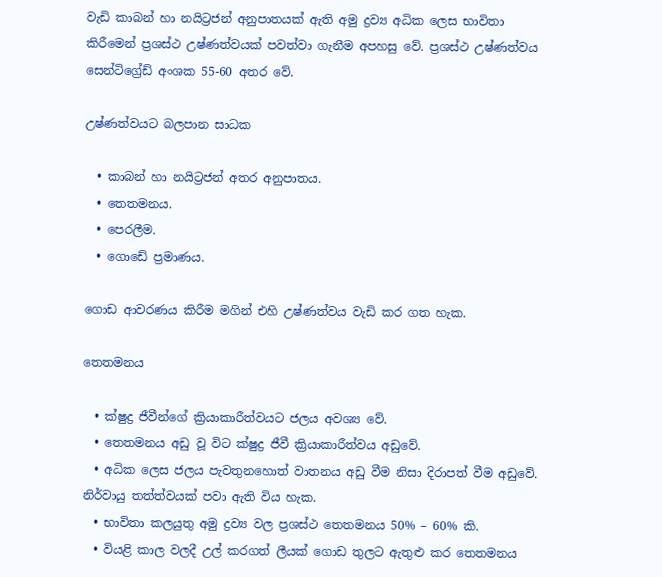වැඩි කාබන් හා නයිට්‍රජන් අනුපාතයක් ඇති අමු ද්‍රව්‍ය අධික ලෙස භාවිතා කිරීමෙන් ප්‍රශස්ථ උෂ්ණත්වයක් පවත්වා ගැනීම අපහසු වේ. ප්‍රශස්ථ උෂ්ණත්වය සෙන්ටිග්‍රේඩ් අංශක 55-60 අතර වේ.

උෂ්ණත්වයට බලපාන සාධක

  • කාබන් හා නයිට්‍රජන් අතර අනුපාතය.
  • තෙතමනය.
  • පෙරලීම.
  • ගොඩේ ප්‍රමාණය.

ගොඩ ආවරණය කිරීම මගින් එහි උෂ්ණත්වය වැඩි කර ගත හැක.

තෙතමනය

  • ක්ෂුද්‍ර ජීවීන්ගේ ක්‍රියාකාරීත්වයට ජලය අවශ්‍ය වේ.
  • තෙතමනය අඩු වූ විට ක්ෂුද්‍ර ජීවී ක්‍රියාකාරීත්වය අඩුවේ.
  • අධික ලෙස ජලය පැවතුනහොත් වාතනය අඩු වීම නිසා දිරාපත් වීම අඩුවේ. නිර්වායු තත්ත්වයක් පවා ඇති විය හැක.
  • භාවිතා කලයුතු අමු ද්‍රව්‍ය වල ප්‍රශස්ථ තෙතමනය 50% – 60% කි.
  • වියළි කාල වලදී උල් කරගත් ලීයක් ගොඩ තුලට ඇතුළු කර තෙතමනය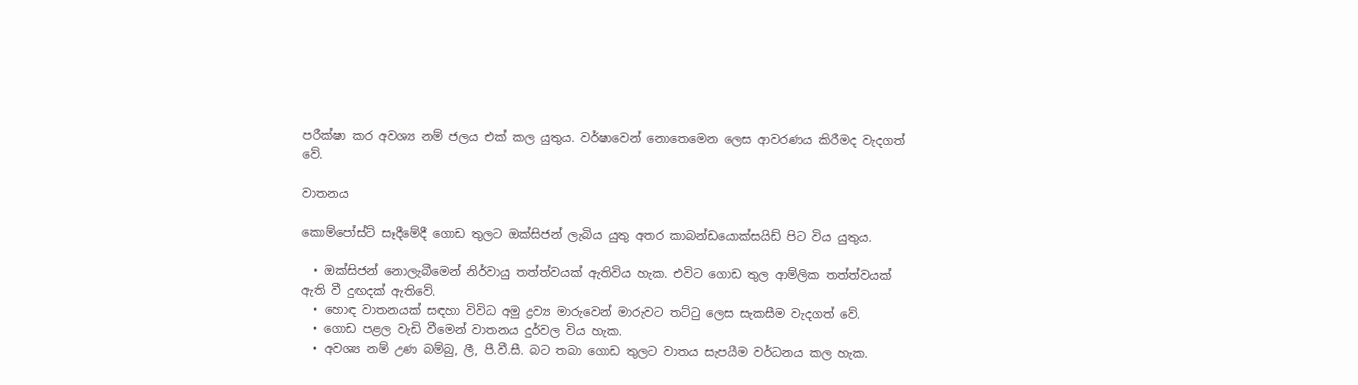පරීක්ෂා කර අවශ්‍ය නම් ජලය එක් කල යුතුය. වර්ෂාවෙන් නොතෙමෙන ලෙස ආවරණය කිරීමද වැදගත් වේ.

වාතනය

කොම්පෝස්ට් සෑදීමේදී ගොඩ තුලට ඔක්සිජන් ලැබිය යුතු අතර කාබන්ඩයොක්සයිඩ් පිට විය යුතුය.

  • ඔක්සිජන් නොලැබීමෙන් නිර්වායු තත්ත්වයක් ඇතිවිය හැක. එවිට ගොඩ තුල ආම්ලික තත්ත්වයක් ඇති වී දුඟදක් ඇතිවේ.
  • හොඳ වාතනයක් සඳහා විවිධ අමු ද්‍රව්‍ය මාරුවෙන් මාරුවට තට්ටු ලෙස සැකසීම වැදගත් වේ.
  • ගොඩ පළල වැඩි වීමෙන් වාතනය දුර්වල විය හැක.
  • අවශ්‍ය නම් උණ බම්බු, ලී, පී.වී.සී. බට තබා ගොඩ තුලට වාතය සැපයීම වර්ධනය කල හැක.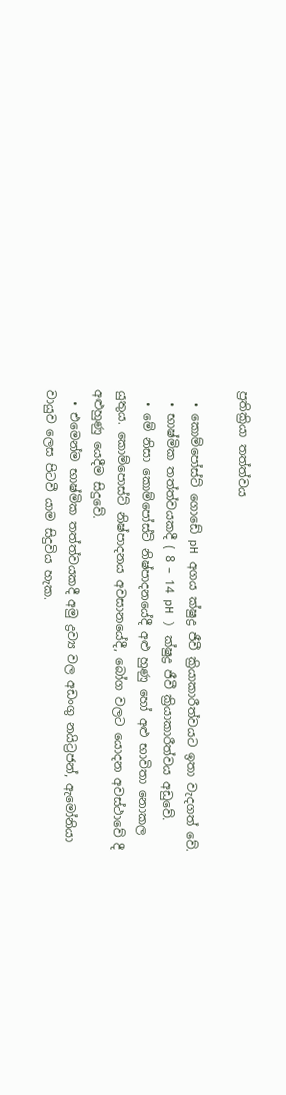ප්‍රතික්‍රියා තත්ත්වය

  • කොම්පෝස්ට් ගොඩේ pH අගය ක්ෂුද්‍ර ජීවී ක්‍රියාකාරීත්වයට ඉතා වැදගත් වේ.
  • භාෂ්මික තත්ත්වයකදී ( 8 – 14 pH ) ක්ෂුද්‍ර ජීවී ක්‍රියාකාරීත්වය අඩුවේ.
  • මේ නිසා කොම්පෝස්ට් නිෂ්පාදනයේදී අළු හුණු හෝ අළු භාවිතා නොකල යුතුය. කොම්පොස්ට් නිෂ්පාදනය අවසානයේදී, බෝග වලට යොදන අවස්ථාවේ දී අළුහුණු යෙදීම සිදුවේ.
  • එමෙන්ම භාෂ්මික තත්ත්වයකදී අමු ද්‍රව්‍ය වල අඩංගු නයිට්‍රජන්, ඇමෝනියා වායුව ලෙස පිටවී යාම සිදුවිය හැක.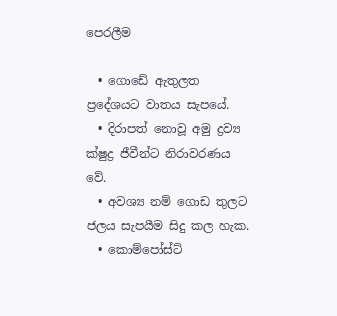පෙරලීම

  • ගොඩේ ඇතුලත ප්‍රදේශයට වාතය සැපයේ.
  • දිරාපත් ‌නොවූ අමු ද්‍රව්‍ය ක්ෂුද්‍ර ජීවීන්ට නිරාවරණය වේ.
  • අවශ්‍ය නම් ගොඩ තුලට ජලය සැපයීම සිදු කල හැක.
  • කොම්පෝස්ට්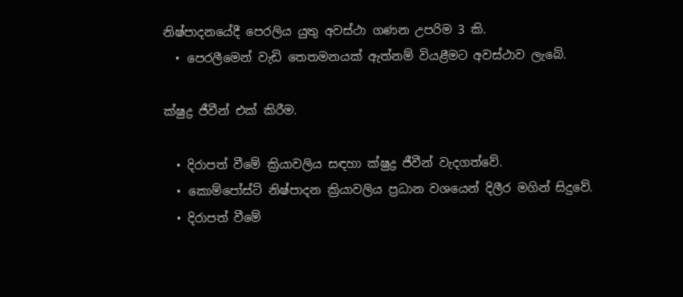නිෂ්පාදනයේදී පෙරලිය යුතු අවස්ථා ගණන උපරිම 3 කි.
  • පෙරලීමෙන් වැඩි තෙතමනයක් ඇත්නම් වියළීමට අවස්ථාව ලැබේ.

ක්ෂුද්‍ර ජීවීන් එක් කිරීම.

  • දිරාපත් වීමේ ක්‍රියාවලිය සඳහා ක්ෂුද්‍ර ජීවීන් වැදගත්වේ.
  • කොම්පෝස්ට් නිෂ්පාදන ක්‍රියාවලිය ප්‍රධාන වශයෙන් දිලීර මගින් සිදුවේ.
  • දිරාපත් වීමේ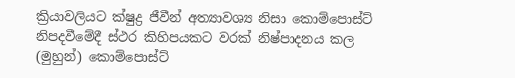ක්‍රියාවලියට ක්ෂුද්‍ර ජීවීන් අත්‍යාවශ්‍ය නිසා කොම්පොස්ට් නිපදවීමේදී ස්ථර කිහිපයකට වරක් නිෂ්පාදනය කල (මුහුන්) කොම්පොස්ට්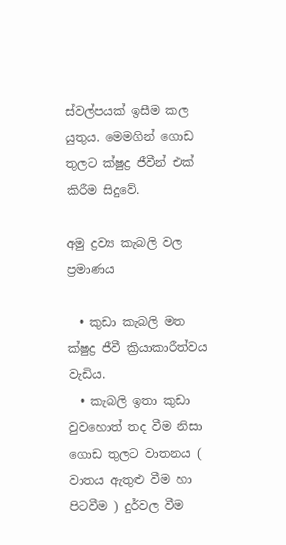ස්වල්පයක් ඉසීම කල යුතුය. මෙමගින් ගොඩ තුලට ක්ෂුද්‍ර ජීවීන් එක් කිරීම සිදුවේ.

අමු ද්‍රව්‍ය කැබලි වල ප්‍රමාණය

  • කුඩා කැබලි මත ක්ෂුද්‍ර ජීවී ක්‍රියාකාරීත්වය වැඩිය.
  • කැබලි ඉතා කුඩා වුවහොත් තද වීම නිසා ගොඩ තුලට වාතනය ( වාතය ඇතුළු වීම හා පිටවීම ) දුර්වල වීම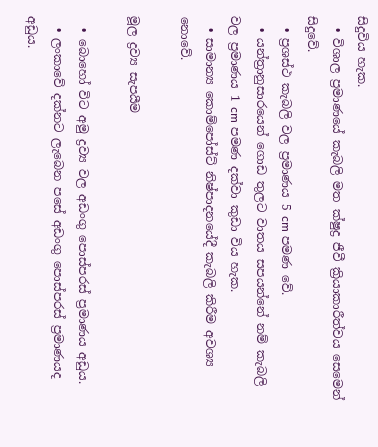සිදුවිය හැක.
  • විශාල ප්‍රමාණයේ කැබලි මත ක්ෂුද්‍ර ජීවී ක්‍රියාකාරීත්වය සෙමෙන් සිදුවේ.
  • ප්‍රශස්ථ කැබලි වල ප්‍රමාණය 5 cm පමණ වේ.
  • යන්ත්‍රානුසාරයෙන් ගොඩ තුලට වාතය සපයන්නේ නම් කැබලි වල ප්‍රමාණය 1 cm පමණ දක්වා කුඩා විය හැක.
  • සාමාන්‍ය කොම්පෝස්ට් නිෂ්පාදනයේදී කැබලි කිරීම අවශ්‍ය නොවේ.

මූල ද්‍රව්‍ය සැපයීම

  • බොහෝ විට අමු ද්‍රව්‍ය වල අඩංගු පොස්පරස් ප්‍රමාණය අඩුය.
  • ලංකාවේ දක්නට ලැබෙන පසේ අඩංගු පොස්පරස් ප්‍රමාණයද අඩුය.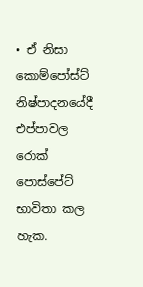• ඒ නිසා කොම්පෝස්ට් නිෂ්පාදනයේදී එප්පාවල රොක් පොස්පේට් භාවිතා කල හැක.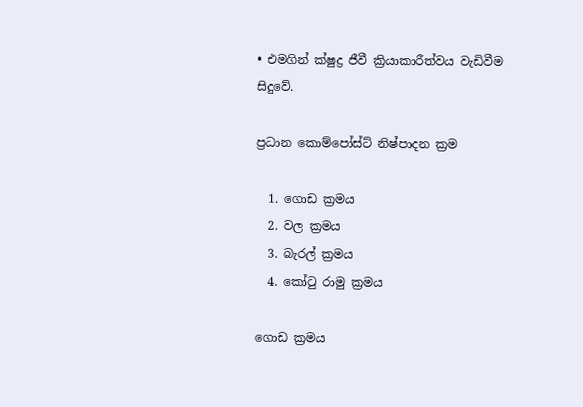• එමගින් ක්ෂුද්‍ර ජීවී ක්‍රියාකාරීත්වය වැඩිවීම සිදුවේ.

ප්‍රධාන කොම්පෝස්ට් නිෂ්පාදන ක්‍රම

  1. ගොඩ ක්‍රමය
  2. වල ක්‍රමය
  3. බැරල් ක්‍රමය
  4. කෝටු රාමු ක්‍රමය

ගොඩ ක්‍රමය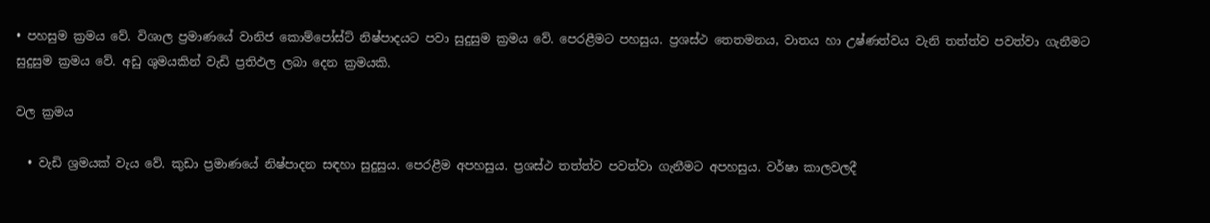• පහසුම ක්‍රමය වේ. විශාල ප්‍රමාණයේ වානිජ කොම්පෝස්ට් නිෂ්පාදයට පවා සුදුසුම ක්‍රමය වේ. පෙරළීමට පහසුය. ප්‍රශස්ථ තෙතමනය, වාතය හා උෂ්ණත්වය වැනි තත්ත්ව පවත්වා ගැනීමට සුදුසුම ක්‍රමය වේ. අඩු ශුමයකින් වැඩි ප්‍රතිඵල ලබා දෙන ක්‍රමයකි.

වල ක්‍රමය

  • වැඩි ශ්‍රමයක් වැය වේ. කුඩා ප්‍රමාණයේ නිෂ්පාදන සඳහා සුදුසුය. පෙරළීම අපහසුය. ප්‍රශස්ථ තත්ත්ව පවත්වා ගැනීමට අපහසුය. වර්ෂා කාලවලදී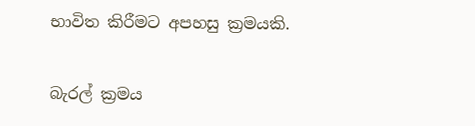භාවිත කිරීමට අපහසු ක්‍රමයකි.

බැරල් ක්‍රමය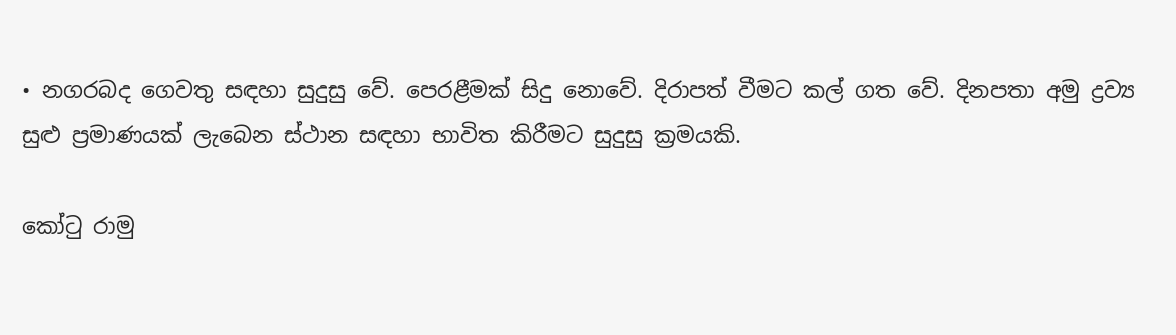• නගරබද ගෙවතු සඳහා සුදුසු වේ. පෙරළීමක් සිදු නොවේ. දිරාපත් වීමට කල් ගත වේ. දිනපතා අමු ද්‍රව්‍ය සුළු ප්‍රමාණයක් ලැබෙන ස්ථාන සඳහා භාවිත කිරීමට සුදුසු ක්‍රමයකි.

කෝටු රාමු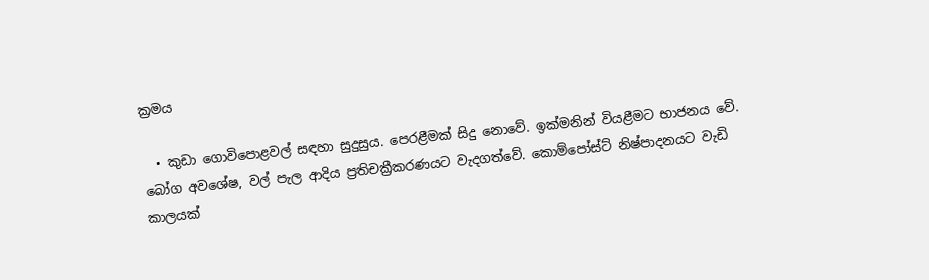ක්‍රමය

  • කුඩා ගොවිපොළවල් සඳහා සුදුසුය. පෙරළීමක් සිදු නොවේ. ඉක්මනින් වියළීමට භාජනය වේ. බෝග අවශේෂ, වල් පැල ආදිය ප්‍රතිචක්‍රීකරණයට වැදගත්වේ. කොම්පෝස්ට් නිෂ්පාදනයට වැඩි කාලයක්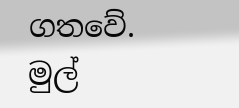ගතවේ.
මුල්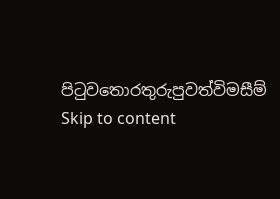පිටුවතොරතුරුපුවත්විමසීම්
Skip to content